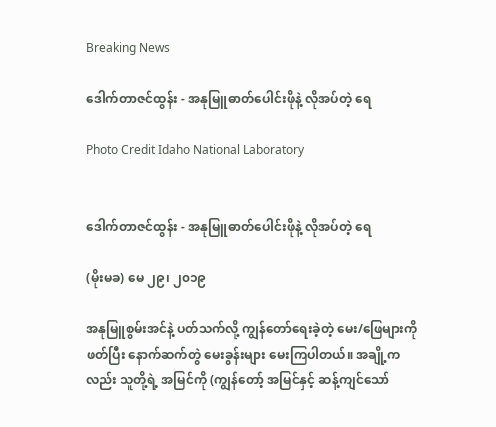Breaking News

ဒေါက်တာဇင်ထွန်း - အနုမြူဓာတ်ပေါင်းဖိုနဲ့ လိုအပ်တဲ့ ရေ

Photo Credit Idaho National Laboratory


ဒေါက်တာဇင်ထွန်း - အနုမြူဓာတ်ပေါင်းဖိုနဲ့ လိုအပ်တဲ့ ရေ

(မိုးမခ) မေ ၂၉၊ ၂၀၁၉

အနုမြူစွမ်းအင်နဲ့ ပတ်သက်လို့ ကျွန်တော်ရေးခဲ့တဲ့ မေး/ဖြေများကို ဖတ်ပြီး နောက်ဆက်တွဲ မေးခွန်းများ မေးကြပါတယ်။ အချို့ကလည်း သူတို့ရဲ့ အမြင်ကို (ကျွန်တော့် အမြင်နှင့် ဆန့်ကျင်သော်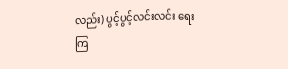လည်း) ပွင့်ပွင့်လင်းလင်း ရေးကြ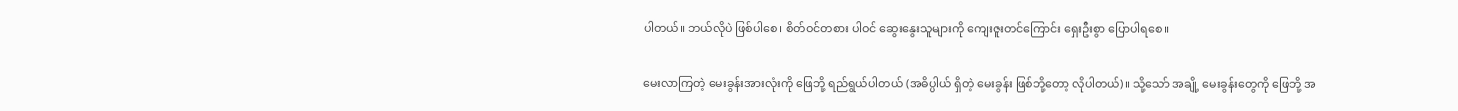ပါတယ်။ ဘယ်လိုပဲ ဖြစ်ပါစေ၊ စိတ်ဝင်တစား ပါဝင် ဆွေးနွေးသူများကို ကျေးဇူးတင်ကြောင်း ရှေးဦးစွာ ပြောပါရစေ။

မေးလာကြတဲ့ မေးခွန်းအားလုံးကို ဖြေဘို့ ရည်ရွယ်ပါတယ် (အဓိပ္ပါယ် ရှိတဲ့ မေးခွန်း ဖြစ်ဘို့တော့ လိုပါတယ်)။ သို့သော် အချို့ မေးခွန်းတွေကို ဖြေဘို့ အ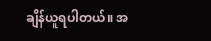ချိန်ယူရပါတယ်။ အ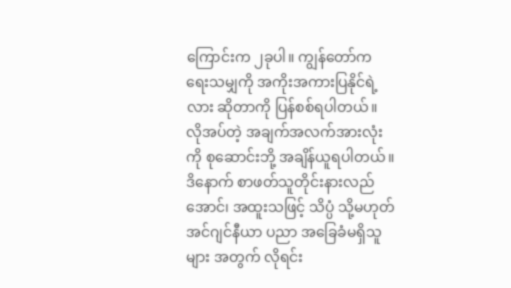ကြောင်းက ၂ခုပါ။ ကျွန်တော်က ရေးသမျှကို အကိုးအကားပြနိုင်ရဲ့လား ဆိုတာကို ပြန်စစ်ရပါတယ်။ လိုအပ်တဲ့ အချက်အလက်အားလုံးကို စုဆောင်းဘို့ အချိန်ယူရပါတယ်။ ဒိနောက် စာဖတ်သူတိုင်းနားလည်အောင်၊ အထူးသဖြင့် သိပ္ပံ သို့မဟုတ် အင်ဂျင်နီယာ ပညာ အခြေခံမရှိသူများ အတွက် လိုရင်း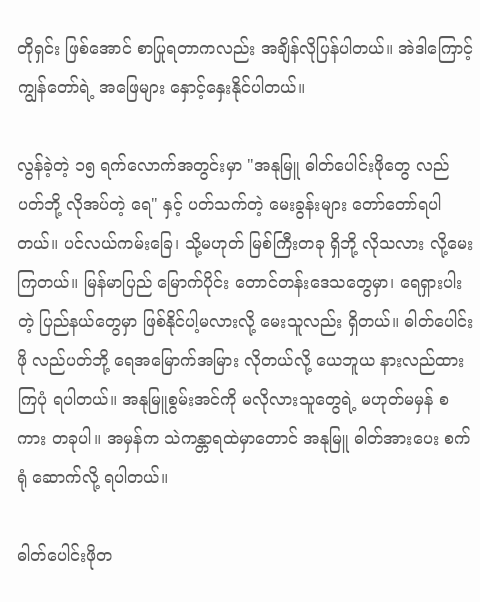တိုရှင်း ဖြစ်အောင် စာပြုရတာကလည်း အချိန်လိုပြန်ပါတယ်။ အဲဒါကြောင့် ကျွန်တော်ရဲ့ အဖြေများ နှောင့်နှေးနိုင်ပါတယ်။

လွန်ခဲ့တဲ့ ၁၅ ရက်လောက်အတွင်းမှာ "အနုမြူ ဓါတ်ပေါင်းဖိုတွေ လည်ပတ်ဘို့ လိုအပ်တဲ့ ရေ" နှင့် ပတ်သက်တဲ့ မေးခွန်းများ တော်တော်ရပါတယ်။ ပင်လယ်ကမ်းခြေ၊ သို့မဟုတ် မြစ်ကြီးတခု ရှိဘို့ လိုသလား လို့မေးကြတယ်။ မြန်မာပြည် မြောက်ပိုင်း တောင်တန်းဒေသတွေမှာ၊ ရေရှားပါးတဲ့ ပြည်နယ်တွေမှာ ဖြစ်နိုင်ပါ့မလားလို့ မေးသူလည်း ရှိတယ်။ ဓါတ်ပေါင်းဖို လည်ပတ်ဘို့ ရေအမြောက်အမြား လိုတယ်လို့ ယေဘူယ နားလည်ထားကြပုံ ရပါတယ်။ အနုမြူစွမ်းအင်ကို မလိုလားသူတွေရဲ့ မဟုတ်မမှန် စကား တခုပါ။ အမှန်က သဲကန္တာရထဲမှာတောင် အနုမြူ ဓါတ်အားပေး စက်ရုံ ဆောက်လို့ ရပါတယ်။

ဓါတ်ပေါင်းဖိုတ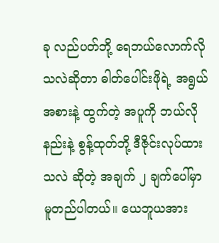ခု လည်ပတ်ဘို့ ရေဘယ်လောက်လိုသလဲဆိုတာ ဓါတ်ပေါင်းဖိုရဲ့ အရွယ်အစားနဲ့ ထွက်တဲ့ အပူကို ဘယ်လိုနည်းနဲ့ စွန့်ထုတ်ဘို့ ဒီဇိုင်းလုပ်ထားသလဲ ဆိုတဲ့ အချက် ၂ ချက်ပေါ်မှာ မူတည်ပါတယ်။ ယေဘူယအား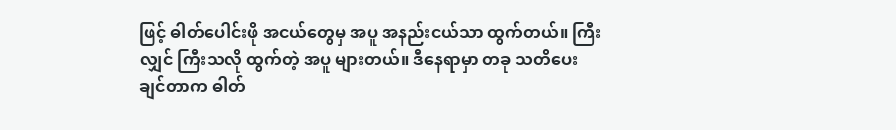ဖြင့် ဓါတ်ပေါင်းဖို အငယ်တွေမှ အပူ အနည်းငယ်သာ ထွက်တယ်။ ကြီးလျှင် ကြီးသလို ထွက်တဲ့ အပူ များတယ်။ ဒီနေရာမှာ တခု သတိပေးချင်တာက ဓါတ်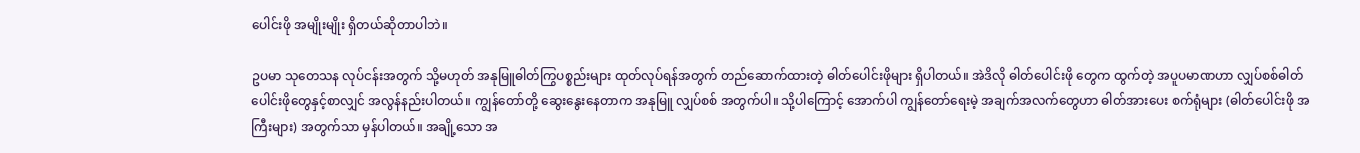ပေါင်းဖို အမျိုးမျိုး ရှိတယ်ဆိုတာပါဘဲ။

ဥပမာ သုတေသန လုပ်ငန်းအတွက် သို့မဟုတ် အနုမြူဓါတ်ကြွပစ္စည်းများ ထုတ်လုပ်ရန်အတွက် တည်ဆောက်ထားတဲ့ ဓါတ်ပေါင်းဖိုများ ရှိပါတယ်။ အဲဒိလို ဓါတ်ပေါင်းဖို တွေက ထွက်တဲ့ အပူပမာဏဟာ လျှပ်စစ်ဓါတ်ပေါင်းဖိုတွေနှင့်စာလျှင် အလွန်နည်းပါတယ်။ ကျွန်တော်တို့ ဆွေးနွေးနေတာက အနုမြူ လျှပ်စစ် အတွက်ပါ။ သို့ပါကြောင့် အောက်ပါ ကျွန်တော်ရေးမဲ့ အချက်အလက်တွေဟာ ဓါတ်အားပေး စက်ရုံများ (ဓါတ်ပေါင်းဖို အကြီးများ) အတွက်သာ မှန်ပါတယ်။ အချို့သော အ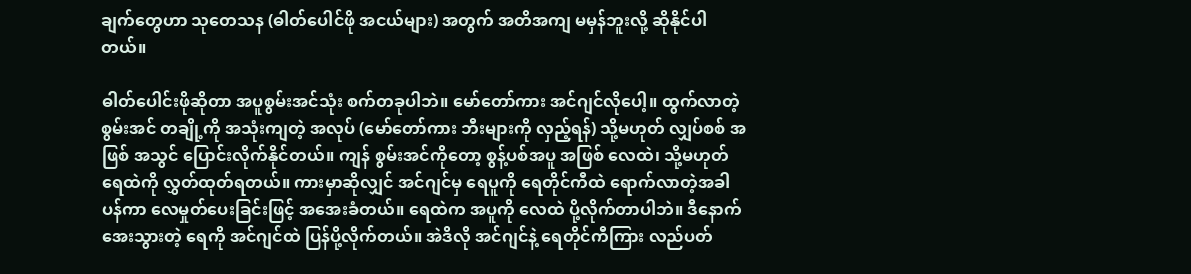ချက်တွေဟာ သုတေသန (ဓါတ်ပေါင်ဖို အငယ်များ) အတွက် အတိအကျ မမှန်ဘူးလို့ ဆိုနိုင်ပါတယ်။

ဓါတ်ပေါင်းဖိုဆိုတာ အပူစွမ်းအင်သုံး စက်တခုပါဘဲ။ မော်တော်ကား အင်ဂျင်လိုပေါ့။ ထွက်လာတဲ့ စွမ်းအင် တချို့ကို အသုံးကျတဲ့ အလုပ် (မော်တော်ကား ဘီးများကို လှည့်ရန်) သို့မဟုတ် လျှပ်စစ် အဖြစ် အသွင် ပြောင်းလိုက်နိုင်တယ်။ ကျန် စွမ်းအင်ကိုတော့ စွန့်ပစ်အပူ အဖြစ် လေထဲ၊ သို့မဟုတ် ရေထဲကို လွှတ်ထုတ်ရတယ်။ ကားမှာဆိုလျှင် အင်ဂျင်မှ ရေပူကို ရေတိုင်ကီထဲ ရောက်လာတဲ့အခါ ပန်ကာ လေမှုတ်ပေးခြင်းဖြင့် အအေးခံတယ်။ ရေထဲက အပူကို လေထဲ ပို့လိုက်တာပါဘဲ။ ဒီနောက် အေးသွားတဲ့ ရေကို အင်ဂျင်ထဲ ပြန်ပို့လိုက်တယ်။ အဲဒိလို အင်ဂျင်နဲ့ ရေတိုင်ကီကြား လည်ပတ်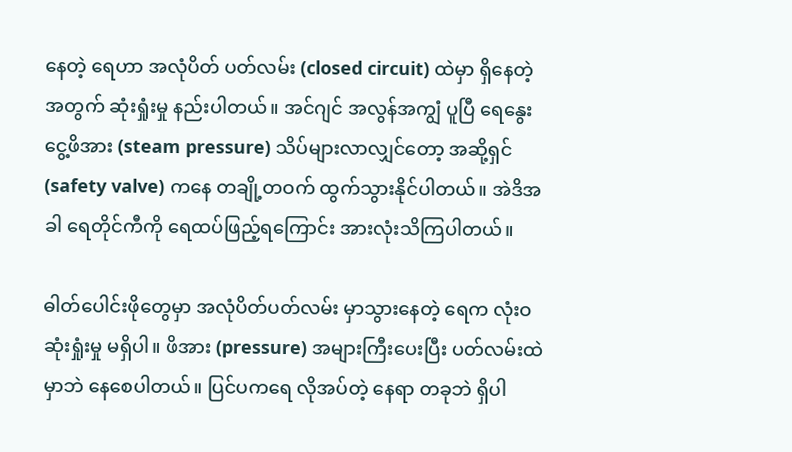နေတဲ့ ရေဟာ အလုံပိတ် ပတ်လမ်း (closed circuit) ထဲမှာ ရှိနေတဲ့အတွက် ဆုံးရှုံးမှု နည်းပါတယ်။ အင်ဂျင် အလွန်အကျွံ ပူပြီ ရေနွေးငွေ့ဖိအား (steam pressure) သိပ်များလာလျှင်တော့ အဆို့ရှင် (safety valve) ကနေ တချို့တဝက် ထွက်သွားနိုင်ပါတယ်။ အဲဒိအခါ ရေတိုင်ကီကို ရေထပ်ဖြည့်ရကြောင်း အားလုံးသိကြပါတယ်။

ဓါတ်ပေါင်းဖိုတွေမှာ အလုံပိတ်ပတ်လမ်း မှာသွားနေတဲ့ ရေက လုံးဝ ဆုံးရှုံးမှု မရှိပါ။ ဖိအား (pressure) အများကြီးပေးပြီး ပတ်လမ်းထဲမှာဘဲ နေစေပါတယ်။ ပြင်ပကရေ လိုအပ်တဲ့ နေရာ တခုဘဲ ရှိပါ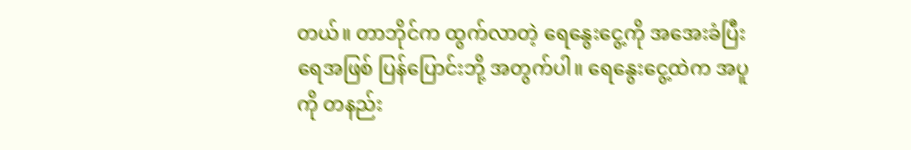တယ်။ တာဘိုင်က ထွက်လာတဲ့ ရေနွေးငွေ့ကို အအေးခံပြီး ရေအဖြစ် ပြန်ပြောင်းဘို့ အတွက်ပါ။ ရေနွေးငွေ့ထဲက အပူကို တနည်း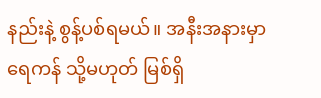နည်းနဲ့ စွန့်ပစ်ရမယ်။ အနီးအနားမှာ ရေကန် သို့မဟုတ် မြစ်ရှိ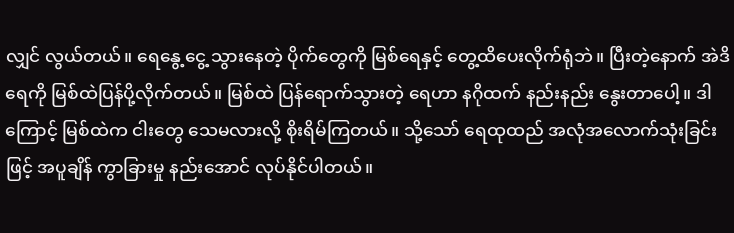လျှင် လွယ်တယ်။ ရေနွေ့ငွေ့ သွားနေတဲ့ ပိုက်တွေကို မြစ်ရေနှင့် တွေ့ထိပေးလိုက်ရုံဘဲ။ ပြီးတဲ့နောက် အဲဒိရေကို မြစ်ထဲပြန်ပို့လိုက်တယ်။ မြစ်ထဲ ပြန်ရောက်သွားတဲ့ ရေဟာ နဂိုထက် နည်းနည်း နွေးတာပေါ့။ ဒါကြောင့် မြစ်ထဲက ငါးတွေ သေမလားလို့ စိုးရိမ်ကြတယ်။ သို့သော် ရေထုထည် အလုံအလောက်သုံးခြင်းဖြင့် အပူချိန် ကွာခြားမှု နည်းအောင် လုပ်နိုင်ပါတယ်။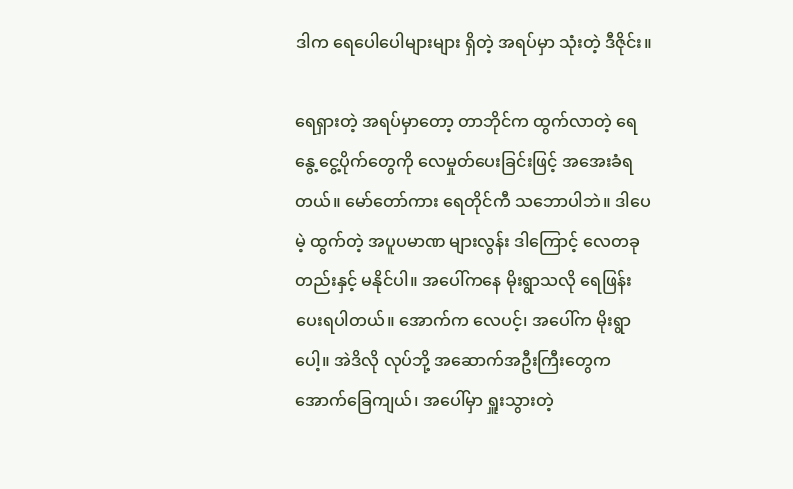ဒါက ရေပေါပေါများများ ရှိတဲ့ အရပ်မှာ သုံးတဲ့ ဒီဇိုင်း။

ရေရှားတဲ့ အရပ်မှာတော့ တာဘိုင်က ထွက်လာတဲ့ ရေနွေ့ငွေ့ပိုက်တွေကို လေမှုတ်ပေးခြင်းဖြင့် အအေးခံရတယ်။ မော်တော်ကား ရေတိုင်ကီ သဘောပါဘဲ။ ဒါပေမဲ့ ထွက်တဲ့ အပူပမာဏ များလွန်း ဒါကြောင့် လေတခုတည်းနှင့် မနိုင်ပါ။ အပေါ်ကနေ မိုးရွာသလို ရေဖြန်းပေးရပါတယ်။ အောက်က လေပင့်၊ အပေါ်က မိုးရွာပေါ့။ အဲဒိလို လုပ်ဘို့ အဆောက်အဦးကြီးတွေက အောက်ခြေကျယ်၊ အပေါ်မှာ ရှူးသွားတဲ့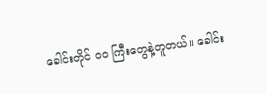ခေါင်းတိုင် ဝဝ ကြီးတွေနဲ့တူတယ်။ ခေါင်း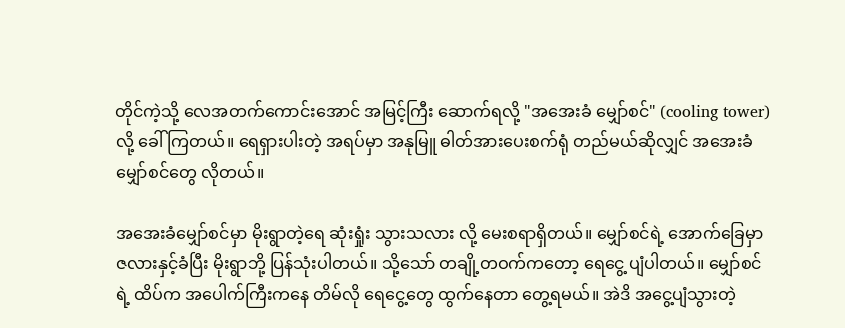တိုင်ကဲ့သို့ လေအတက်ကောင်းအောင် အမြင့်ကြီး ဆောက်ရလို့ "အအေးခံ မျှော်စင်" (cooling tower) လို့ ခေါ်ကြတယ်။ ရေရှားပါးတဲ့ အရပ်မှာ အနုမြူ ဓါတ်အားပေးစက်ရုံ တည်မယ်ဆိုလျှင် အအေးခံ မျှော်စင်တွေ လိုတယ်။

အအေးခံမျှော်စင်မှာ မိုးရွာတဲ့ရေ ဆုံးရှုံး သွားသလား လို့ မေးစရာရှိတယ်။ မျှော်စင်ရဲ့ အောက်ခြေမှာ ဇလားနှင့်ခံပြီး မိုးရွာဘို့ ပြန်သုံးပါတယ်။ သို့သော် တချို့တဝက်ကတော့ ရေငွေ့ ပျံပါတယ်။ မျှော်စင်ရဲ့ ထိပ်က အပေါက်ကြီးကနေ တိမ်လို ရေငွေ့တွေ ထွက်နေတာ တွေ့ရမယ်။ အဲဒိ အငွေ့ပျံသွားတဲ့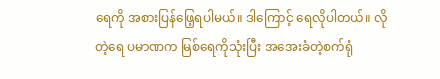ရေကို အစားပြန်ဖြေ့ရပါမယ်။ ဒါကြောင့် ရေလိုပါတယ်။ လိုတဲ့ရေ ပမာဏက မြစ်ရေကိုသုံးပြီး အအေးခံတဲ့စက်ရုံ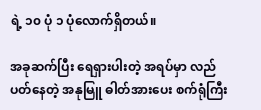ရဲ့ ၁၀ ပုံ ၁ ပုံလောက်ရှိတယ်။

အခုဆက်ပြီး ရေရှားပါးတဲ့ အရပ်မှာ လည်ပတ်နေတဲ့ အနုမြူ ဓါတ်အားပေး စက်ရုံကြီး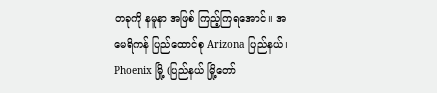တခုကို နမူနာ အဖြစ် ကြည့်ကြရအောင်။ အမေရိကန် ပြည်ထောင်စု Arizona ပြည်နယ်၊ Phoenix မြို့ (ပြည်နယ် မြို့တော်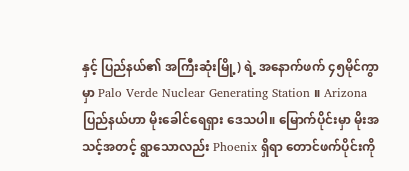နှင့် ပြည်နယ်၏ အကြီးဆုံးမြို့) ရဲ့ အနောက်ဖက် ၄၅မိုင်ကွာမှာ Palo Verde Nuclear Generating Station ။ Arizona ပြည်နယ်ဟာ မိုးခေါင်ရေရှား ဒေသပါ။ မြောက်ပိုင်းမှာ မိုးအသင့်အတင့် ရွာသောလည်း Phoenix ရှိရာ တောင်ဖက်ပိုင်းကို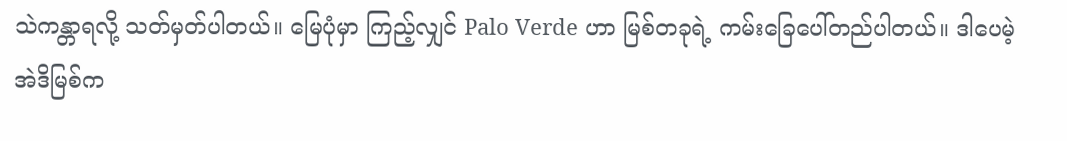သဲကန္တာရလို့ သတ်မှတ်ပါတယ်။ မြေပုံမှာ ကြည့်လျှင် Palo Verde ဟာ မြစ်တခုရဲ့ ကမ်းခြေပေါ်တည်ပါတယ်။ ဒါပေမဲ့ အဲဒိမြစ်က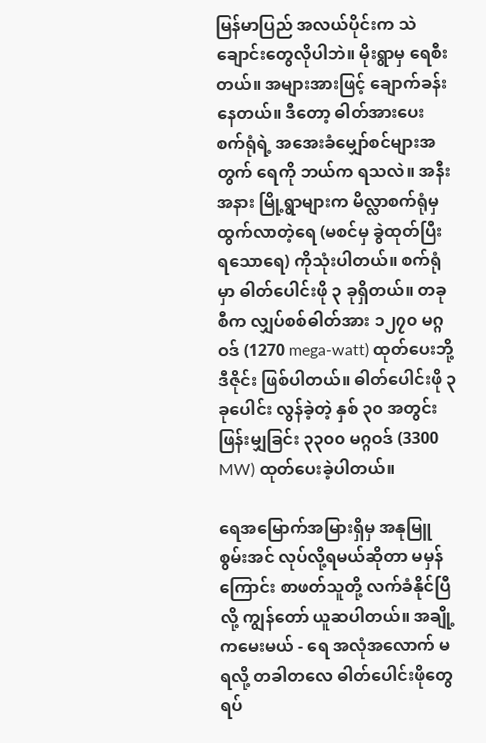မြန်မာပြည် အလယ်ပိုင်းက သဲချောင်းတွေလိုပါဘဲ။ မိုးရွာမှ ရေစီးတယ်။ အများအားဖြင့် ချောက်ခန်းနေတယ်။ ဒီတော့ ဓါတ်အားပေး စက်ရုံရဲ့ အအေးခံမျှော်စင်များအတွက် ရေကို ဘယ်က ရသလဲ။ အနီးအနား မြို့ရွာများက မိလ္လာစက်ရုံမှ ထွက်လာတဲ့ရေ (မစင်မှ ခွဲထုတ်ပြီး ရသောရေ) ကိုသုံးပါတယ်။ စက်ရုံမှာ ဓါတ်ပေါင်းဖို ၃ ခုရှိတယ်။ တခုစီက လျှပ်စစ်ဓါတ်အား ၁၂၇၀ မဂ္ဂဝဒ် (1270 mega-watt) ထုတ်ပေးဘို့ ဒီဇိုင်း ဖြစ်ပါတယ်။ ဓါတ်ပေါင်းဖို ၃ ခုပေါင်း လွန်ခဲ့တဲ့ နှစ် ၃၀ အတွင်း ဖြန်းမျှခြင်း ၃၃၀၀ မဂ္ဂဝဒ် (3300 MW) ထုတ်ပေးခဲ့ပါတယ်။

ရေအမြောက်အမြားရှိမှ အနုမြူစွမ်းအင် လုပ်လို့ရမယ်ဆိုတာ မမှန်ကြောင်း စာဖတ်သူတို့ လက်ခံနိုင်ပြီလို့ ကျွန်တော် ယူဆပါတယ်။ အချို့ကမေးမယ် - ရေ အလုံအလောက် မရလို့ တခါတလေ ဓါတ်ပေါင်းဖိုတွေ ရပ်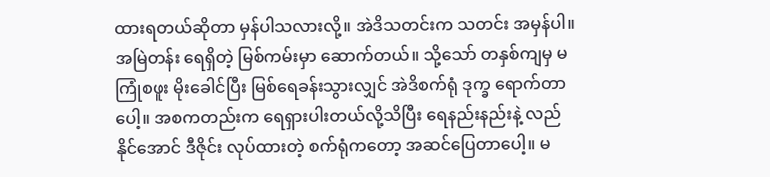ထားရတယ်ဆိုတာ မှန်ပါသလားလို့။ အဲဒိသတင်းက သတင်း အမှန်ပါ။ အမြဲတန်း ရေရှိတဲ့ မြစ်ကမ်းမှာ ဆောက်တယ်။ သို့သော် တနှစ်ကျမှ မကြုံစဖူး မိုးခေါင်ပြီး မြစ်ရေခန်းသွားလျှင် အဲဒိစက်ရုံ ဒုက္ခ ရောက်တာပေါ့။ အစကတည်းက ရေရှားပါးတယ်လို့သိပြီး ရေနည်းနည်းနဲ့ လည်နိုင်အောင် ဒီဇိုင်း လုပ်ထားတဲ့ စက်ရုံကတော့ အဆင်ပြေတာပေါ့။ မ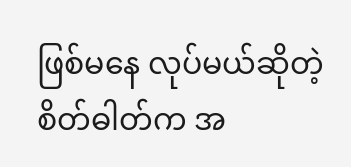ဖြစ်မနေ လုပ်မယ်ဆိုတဲ့ စိတ်ဓါတ်က အ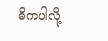ဓိကပါလို့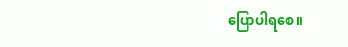ပြောပါရစေ။